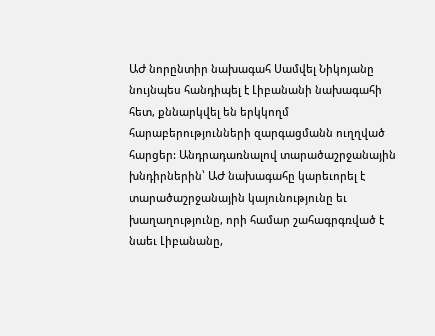ԱԺ նորընտիր նախագահ Սամվել Նիկոյանը նույնպես հանդիպել է Լիբանանի նախագահի հետ, քննարկվել են երկկողմ հարաբերությունների զարգացմանն ուղղված հարցեր: Անդրադառնալով տարածաշրջանային խնդիրներին՝ ԱԺ նախագահը կարեւորել է տարածաշրջանային կայունությունը եւ խաղաղությունը, որի համար շահագրգռված է նաեւ Լիբանանը,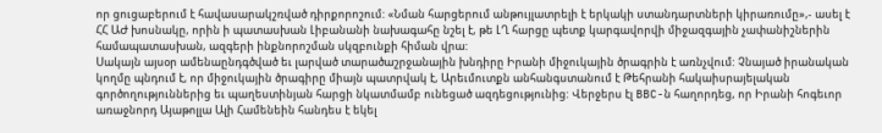որ ցուցաբերում է հավասարակշռված դիրքորոշում: «Նման հարցերում անթույլատրելի է երկակի ստանդարտների կիրառումը»,- ասել է ՀՀ ԱԺ խոսնակը, որին ի պատասխան Լիբանանի նախագահը նշել է, թե ԼՂ հարցը պետք կարգավորվի միջազգային չափանիշներին համապատասխան, ազգերի ինքնորոշման սկզբունքի հիման վրա:
Սակայն այսօր ամենաընդգծված եւ լարված տարածաշրջանային խնդիրը Իրանի միջուկային ծրագրին է առնչվում: Չնայած իրանական կողմը պնդում է, որ միջուկային ծրագիրը միայն պատրվակ է, Արեւմուտքն անհանգստանում է Թեհրանի հակաիսրայելական գործողություններից եւ պաղեստինյան հարցի նկատմամբ ունեցած ազդեցությունից: Վերջերս էլ BBC-ն հաղորդեց, որ Իրանի հոգեւոր առաջնորդ Այաթոլլա Ալի Համենեին հանդես է եկել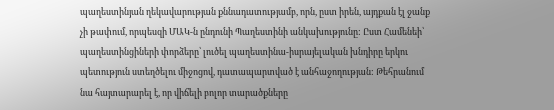պաղեստինյան ղեկավարության քննադատությամբ, որն, ըստ իրեն, այդքան էլ ջանք չի թափում, որպեսզի ՄԱԿ-ն ընդունի Պաղեստինի անկախությունը: Ըստ Համենեի՝ պաղեստինցիների փորձերը՝ լուծել պաղեստինա-իսրայելական խնդիրը երկու պետություն ստեղծելու միջոցով, դատապարտված է անհաջողության: Թեհրանում նա հայտարարել է, որ վիճելի բոլոր տարածքները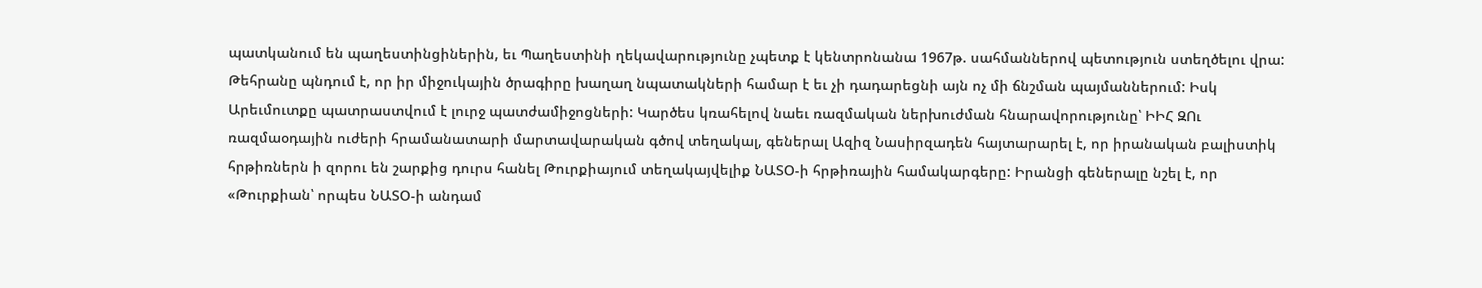պատկանում են պաղեստինցիներին, եւ Պաղեստինի ղեկավարությունը չպետք է կենտրոնանա 1967թ. սահմաններով պետություն ստեղծելու վրա:
Թեհրանը պնդում է, որ իր միջուկային ծրագիրը խաղաղ նպատակների համար է եւ չի դադարեցնի այն ոչ մի ճնշման պայմաններում: Իսկ Արեւմուտքը պատրաստվում է լուրջ պատժամիջոցների: Կարծես կռահելով նաեւ ռազմական ներխուժման հնարավորությունը՝ ԻԻՀ ԶՈւ ռազմաօդային ուժերի հրամանատարի մարտավարական գծով տեղակալ, գեներալ Ազիզ Նասիրզադեն հայտարարել է, որ իրանական բալիստիկ հրթիռներն ի զորու են շարքից դուրս հանել Թուրքիայում տեղակայվելիք ՆԱՏՕ-ի հրթիռային համակարգերը: Իրանցի գեներալը նշել է, որ «Թուրքիան՝ որպես ՆԱՏՕ-ի անդամ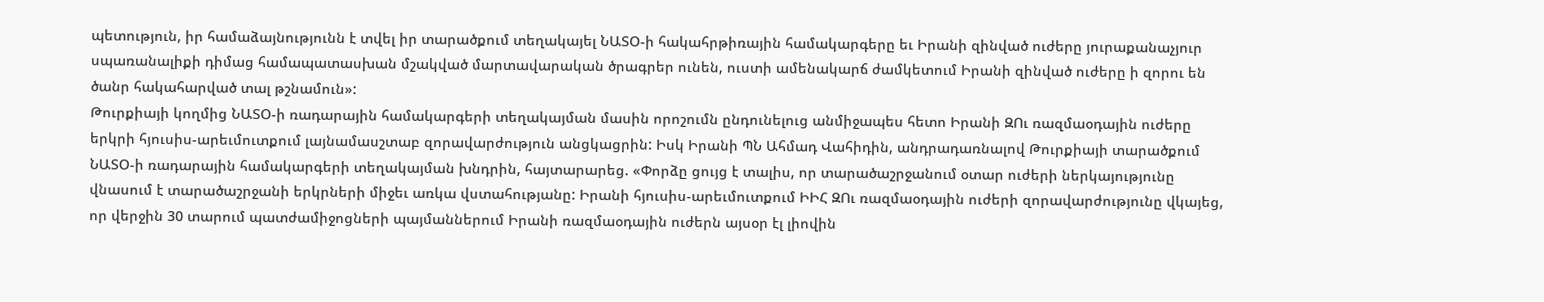պետություն, իր համաձայնությունն է տվել իր տարածքում տեղակայել ՆԱՏՕ-ի հակահրթիռային համակարգերը եւ Իրանի զինված ուժերը յուրաքանաչյուր սպառանալիքի դիմաց համապատասխան մշակված մարտավարական ծրագրեր ունեն, ուստի ամենակարճ ժամկետում Իրանի զինված ուժերը ի զորու են ծանր հակահարված տալ թշնամուն»:
Թուրքիայի կողմից ՆԱՏՕ-ի ռադարային համակարգերի տեղակայման մասին որոշումն ընդունելուց անմիջապես հետո Իրանի ԶՈւ ռազմաօդային ուժերը երկրի հյուսիս-արեւմուտքում լայնամասշտաբ զորավարժություն անցկացրին: Իսկ Իրանի ՊՆ Ահմադ Վահիդին, անդրադառնալով Թուրքիայի տարածքում ՆԱՏՕ-ի ռադարային համակարգերի տեղակայման խնդրին, հայտարարեց. «Փորձը ցույց է տալիս, որ տարածաշրջանում օտար ուժերի ներկայությունը վնասում է տարածաշրջանի երկրների միջեւ առկա վստահությանը: Իրանի հյուսիս-արեւմուտքում ԻԻՀ ԶՈւ ռազմաօդային ուժերի զորավարժությունը վկայեց, որ վերջին 30 տարում պատժամիջոցների պայմաններում Իրանի ռազմաօդային ուժերն այսօր էլ լիովին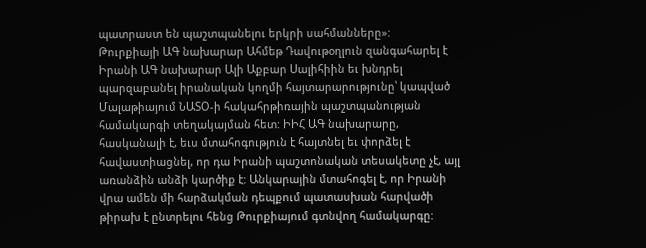պատրաստ են պաշտպանելու երկրի սահմանները»:
Թուրքիայի ԱԳ նախարար Ահմեթ Դավութօղլուն զանգահարել է Իրանի ԱԳ նախարար Ալի Աքբար Սալիհիին եւ խնդրել պարզաբանել իրանական կողմի հայտարարությունը՝ կապված Մալաթիայում ՆԱՏՕ-ի հակահրթիռային պաշտպանության համակարգի տեղակայման հետ: ԻԻՀ ԱԳ նախարարը, հասկանալի է, եւս մտահոգություն է հայտնել եւ փորձել է հավաստիացնել, որ դա Իրանի պաշտոնական տեսակետը չէ, այլ առանձին անձի կարծիք է: Անկարային մտահոգել է, որ Իրանի վրա ամեն մի հարձակման դեպքում պատասխան հարվածի թիրախ է ընտրելու հենց Թուրքիայում գտնվող համակարգը: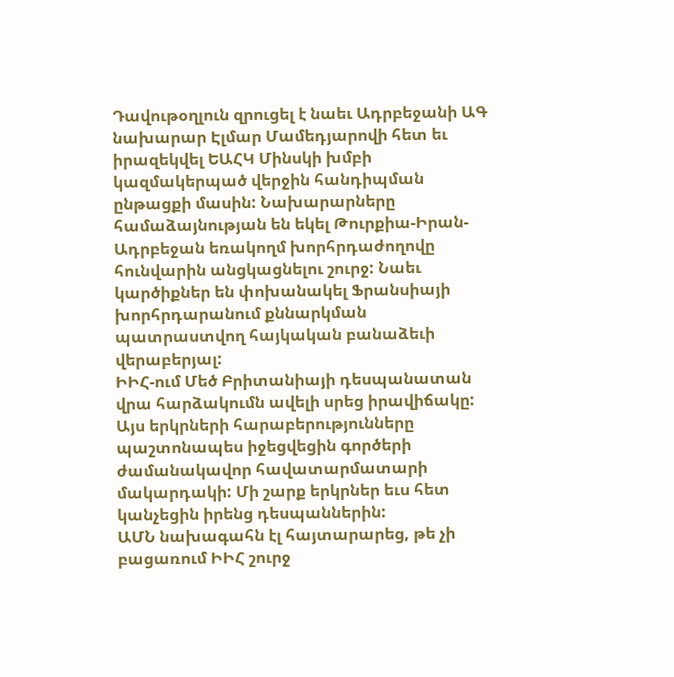Դավութօղլուն զրուցել է նաեւ Ադրբեջանի ԱԳ նախարար Էլմար Մամեդյարովի հետ եւ իրազեկվել ԵԱՀԿ Մինսկի խմբի կազմակերպած վերջին հանդիպման ընթացքի մասին: Նախարարները համաձայնության են եկել Թուրքիա-Իրան-Ադրբեջան եռակողմ խորհրդաժողովը հունվարին անցկացնելու շուրջ: Նաեւ կարծիքներ են փոխանակել Ֆրանսիայի խորհրդարանում քննարկման պատրաստվող հայկական բանաձեւի վերաբերյալ:
ԻԻՀ-ում Մեծ Բրիտանիայի դեսպանատան վրա հարձակումն ավելի սրեց իրավիճակը: Այս երկրների հարաբերությունները պաշտոնապես իջեցվեցին գործերի ժամանակավոր հավատարմատարի մակարդակի: Մի շարք երկրներ եւս հետ կանչեցին իրենց դեսպաններին:
ԱՄՆ նախագահն էլ հայտարարեց, թե չի բացառում ԻԻՀ շուրջ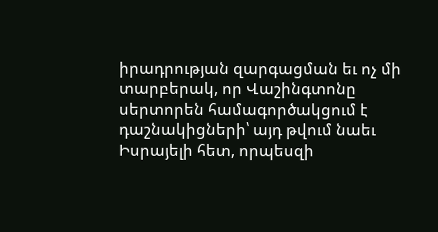իրադրության զարգացման եւ ոչ մի տարբերակ, որ Վաշինգտոնը սերտորեն համագործակցում է դաշնակիցների՝ այդ թվում նաեւ Իսրայելի հետ, որպեսզի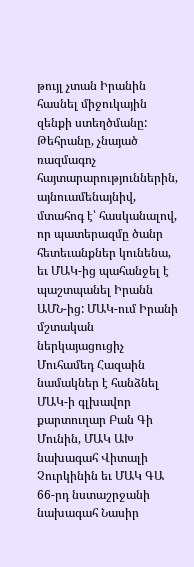թույլ չտան Իրանին հասնել միջուկային զենքի ստեղծմանը:
Թեհրանը, չնայած ռազմագոչ հայտարարություններին, այնուամենայնիվ, մտահոգ է՝ հասկանալով, որ պատերազմը ծանր հետեւանքներ կունենա, եւ ՄԱԿ-ից պահանջել է պաշտպանել Իրանն ԱՄՆ-ից: ՄԱԿ-ում Իրանի մշտական ներկայացուցիչ Մուհամեդ Հազաին նամակներ է հանձնել ՄԱԿ-ի գլխավոր քարտուղար Բան Գի Մունին, ՄԱԿ ԱԽ նախագահ Վիտալի Չուրկինին եւ ՄԱԿ ԳԱ 66-րդ նստաշրջանի նախագահ Նասիր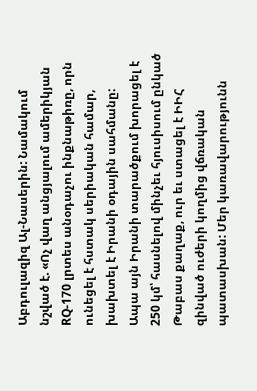Աբդուլազիզ Ալ-Նասերին: Նամակում նշված է. «Ոչ վաղ անցյալում ամերիկյան RQ-170 լրտես անօդաչու ինքնաթիռը, որն ունեցել է հստակ սերիական համար, խախտել է Իրանի օդային սահմանը: Ապա այն Իրանի տարածքում խորացել է 250 կմ՝ հասնելով մինչեւ հյուսիսում ընկած Թաբաս քաղաք, ուր եւ ստացել է ԻԻՀ զինված ուժերի կողմից վճռական պատասխան: Մեր կառավարությունն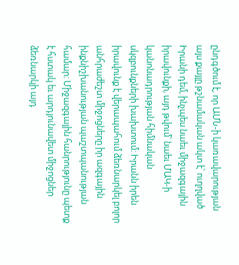ընդգծում է, որ ԱՄՆ-ի կառավարության այս քայլը թշնամական ակտ է՝ ուղղված Իրանի դեմ, ինչպես նաեւ միջազգային իրավունքի, այդ թվում՝ նաեւ ՄԱԿ-ի կանոնադրության հիմնական սկզբունքների խախտում: Իրանն իրեն իրավունք է վերապահում ձեռնարկել բոլոր անհրաժեշտ միջոցները իր ազգային ինքնիշխանության պաշտպանության համար: Միջազգային հանրությունը պետք է հստակ եւ արդյունավետ միջոցներ ձեռնարկի այդ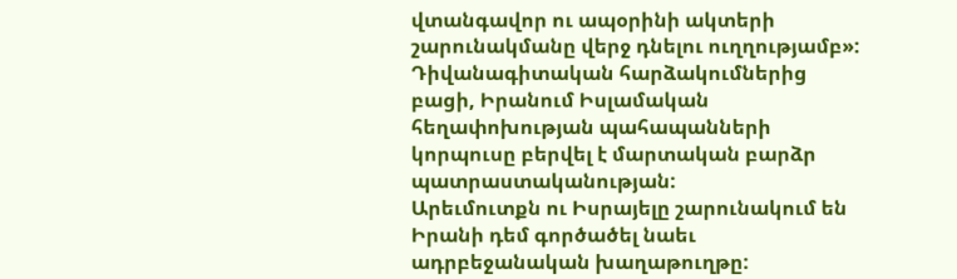վտանգավոր ու ապօրինի ակտերի շարունակմանը վերջ դնելու ուղղությամբ»:
Դիվանագիտական հարձակումներից բացի, Իրանում Իսլամական հեղափոխության պահապանների կորպուսը բերվել է մարտական բարձր պատրաստականության:
Արեւմուտքն ու Իսրայելը շարունակում են Իրանի դեմ գործածել նաեւ ադրբեջանական խաղաթուղթը: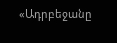«Ադրբեջանը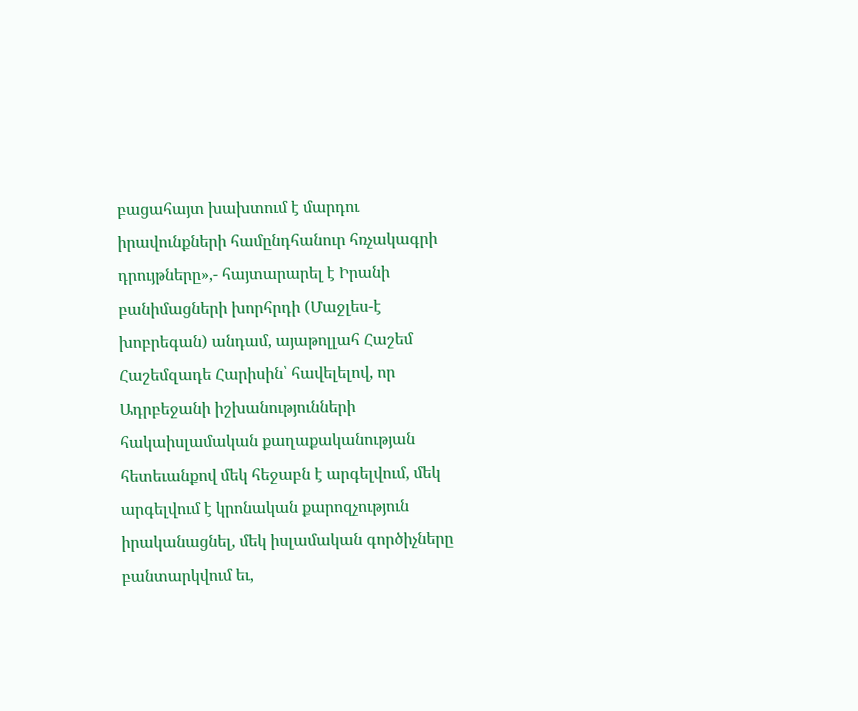բացահայտ խախտում է մարդու իրավունքների համընդհանուր հռչակագրի դրույթները»,- հայտարարել է Իրանի բանիմացների խորհրդի (Մաջլես-է խոբրեգան) անդամ, այաթոլլահ Հաշեմ Հաշեմզադե Հարիսին՝ հավելելով, որ Ադրբեջանի իշխանությունների հակաիսլամական քաղաքականության հետեւանքով մեկ հեջաբն է արգելվում, մեկ արգելվում է կրոնական քարոզչություն իրականացնել, մեկ իսլամական գործիչները բանտարկվում եւ,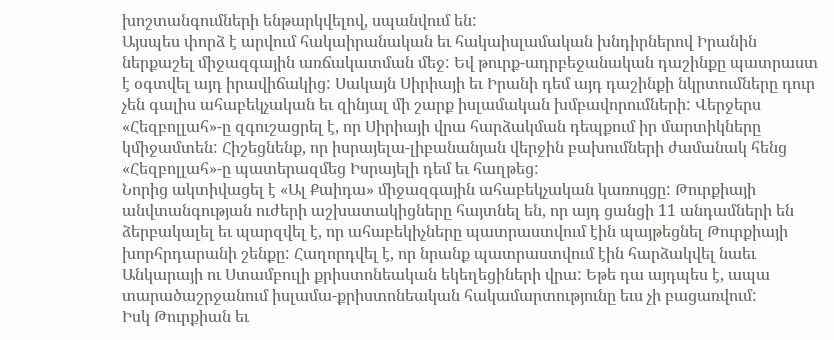խոշտանգումների ենթարկվելով, սպանվում են:
Այսպես փորձ է արվում հակաիրանական եւ հակաիսլամական խնդիրներով Իրանին ներքաշել միջազգային առճակատման մեջ: Եվ թուրք-ադրբեջանական դաշինքը պատրաստ է օգտվել այդ իրավիճակից: Սակայն Սիրիայի եւ Իրանի դեմ այդ դաշինքի նկրտումները դուր չեն գալիս ահաբեկչական եւ զինյալ մի շարք իսլամական խմբավորումների: Վերջերս «Հեզբոլլահ»-ը զգուշացրել է, որ Սիրիայի վրա հարձակման դեպքում իր մարտիկները կմիջամտեն: Հիշեցնենք, որ իսրայելա-լիբանանյան վերջին բախումների ժամանակ հենց «Հեզբոլլահ»-ը պատերազմեց Իսրայելի դեմ եւ հաղթեց:
Նորից ակտիվացել է «Ալ Քաիդա» միջազգային ահաբեկչական կառույցը: Թուրքիայի անվտանգության ուժերի աշխատակիցները հայտնել են, որ այդ ցանցի 11 անդամների են ձերբակալել եւ պարզվել է, որ ահաբեկիչները պատրաստվում էին պայթեցնել Թուրքիայի խորհրդարանի շենքը: Հաղորդվել է, որ նրանք պատրաստվում էին հարձակվել նաեւ Անկարայի ու Ստամբուլի քրիստոնեական եկեղեցիների վրա: Եթե դա այդպես է, ապա տարածաշրջանում իսլամա-քրիստոնեական հակամարտությունը եւս չի բացառվում:
Իսկ Թուրքիան եւ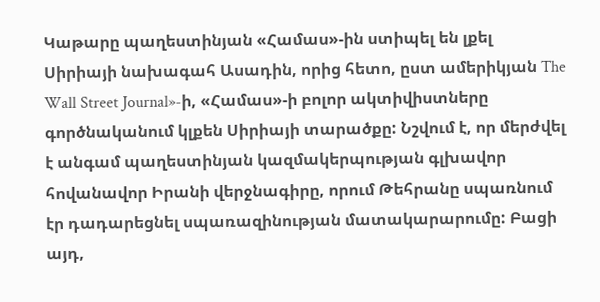Կաթարը պաղեստինյան «Համաս»-ին ստիպել են լքել Սիրիայի նախագահ Ասադին, որից հետո, ըստ ամերիկյան The Wall Street Journal»-ի, «Համաս»-ի բոլոր ակտիվիստները գործնականում կլքեն Սիրիայի տարածքը: Նշվում է, որ մերժվել է անգամ պաղեստինյան կազմակերպության գլխավոր հովանավոր Իրանի վերջնագիրը, որում Թեհրանը սպառնում էր դադարեցնել սպառազինության մատակարարումը: Բացի այդ,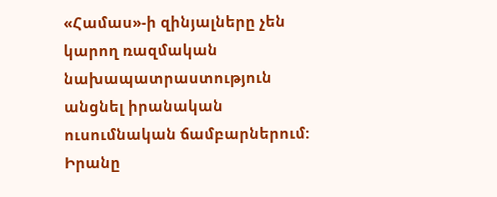«Համաս»-ի զինյալները չեն կարող ռազմական նախապատրաստություն անցնել իրանական ուսումնական ճամբարներում:
Իրանը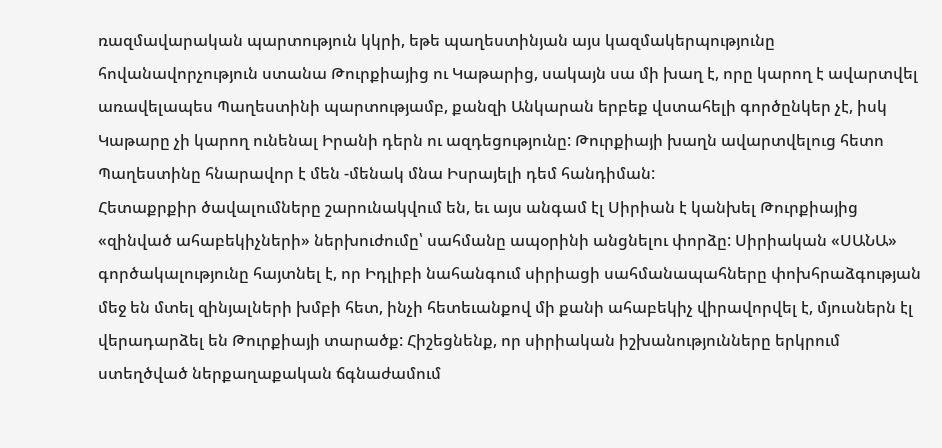ռազմավարական պարտություն կկրի, եթե պաղեստինյան այս կազմակերպությունը հովանավորչություն ստանա Թուրքիայից ու Կաթարից, սակայն սա մի խաղ է, որը կարող է ավարտվել առավելապես Պաղեստինի պարտությամբ, քանզի Անկարան երբեք վստահելի գործընկեր չէ, իսկ Կաթարը չի կարող ունենալ Իրանի դերն ու ազդեցությունը: Թուրքիայի խաղն ավարտվելուց հետո Պաղեստինը հնարավոր է մեն -մենակ մնա Իսրայելի դեմ հանդիման:
Հետաքրքիր ծավալումները շարունակվում են, եւ այս անգամ էլ Սիրիան է կանխել Թուրքիայից «զինված ահաբեկիչների» ներխուժումը՝ սահմանը ապօրինի անցնելու փորձը: Սիրիական «ՍԱՆԱ» գործակալությունը հայտնել է, որ Իդլիբի նահանգում սիրիացի սահմանապահները փոխհրաձգության մեջ են մտել զինյալների խմբի հետ, ինչի հետեւանքով մի քանի ահաբեկիչ վիրավորվել է, մյուսներն էլ վերադարձել են Թուրքիայի տարածք: Հիշեցնենք, որ սիրիական իշխանությունները երկրում ստեղծված ներքաղաքական ճգնաժամում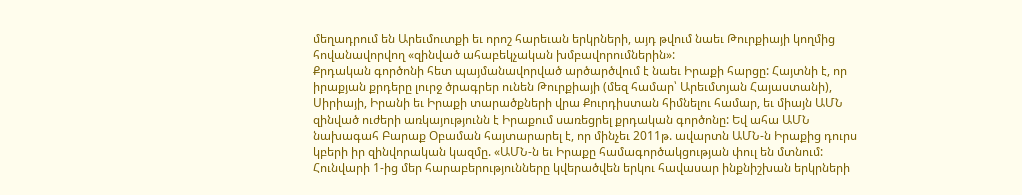մեղադրում են Արեւմուտքի եւ որոշ հարեւան երկրների, այդ թվում նաեւ Թուրքիայի կողմից հովանավորվող «զինված ահաբեկչական խմբավորումներին»:
Քրդական գործոնի հետ պայմանավորված արծարծվում է նաեւ Իրաքի հարցը: Հայտնի է, որ իրաքյան քրդերը լուրջ ծրագրեր ունեն Թուրքիայի (մեզ համար՝ Արեւմտյան Հայաստանի), Սիրիայի, Իրանի եւ Իրաքի տարածքների վրա Քուրդիստան հիմնելու համար, եւ միայն ԱՄՆ զինված ուժերի առկայությունն է Իրաքում սառեցրել քրդական գործոնը: Եվ ահա ԱՄՆ նախագահ Բարաք Օբաման հայտարարել է, որ մինչեւ 2011թ. ավարտն ԱՄՆ-ն Իրաքից դուրս կբերի իր զինվորական կազմը. «ԱՄՆ-ն եւ Իրաքը համագործակցության փուլ են մտնում: Հունվարի 1-ից մեր հարաբերությունները կվերածվեն երկու հավասար ինքնիշխան երկրների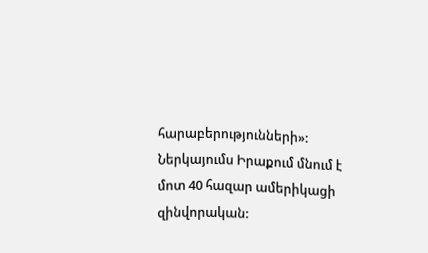հարաբերությունների»: Ներկայումս Իրաքում մնում է մոտ 40 հազար ամերիկացի զինվորական: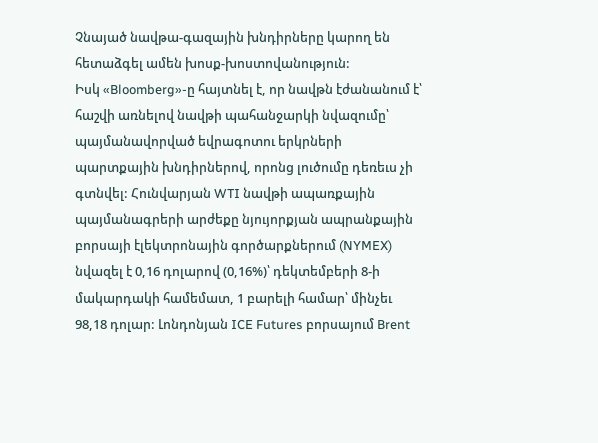Չնայած նավթա-գազային խնդիրները կարող են հետաձգել ամեն խոսք-խոստովանություն:
Իսկ «Bloomberg»-ը հայտնել է, որ նավթն էժանանում է՝ հաշվի առնելով նավթի պահանջարկի նվազումը՝ պայմանավորված եվրագոտու երկրների պարտքային խնդիրներով, որոնց լուծումը դեռեւս չի գտնվել: Հունվարյան WTI նավթի ապառքային պայմանագրերի արժեքը նյույորքյան ապրանքային բորսայի էլեկտրոնային գործարքներում (NYMEX) նվազել է 0,16 դոլարով (0,16%)՝ դեկտեմբերի 8-ի մակարդակի համեմատ, 1 բարելի համար՝ մինչեւ 98,18 դոլար: Լոնդոնյան ICE Futures բորսայում Brent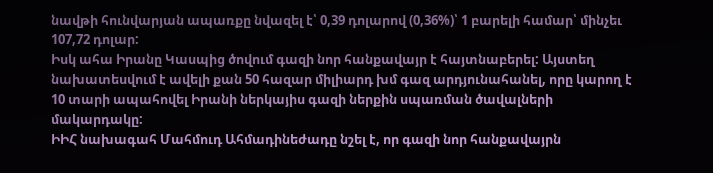նավթի հունվարյան ապառքը նվազել է՝ 0,39 դոլարով (0,36%)՝ 1 բարելի համար՝ մինչեւ 107,72 դոլար:
Իսկ ահա Իրանը Կասպից ծովում գազի նոր հանքավայր է հայտնաբերել: Այստեղ նախատեսվում է ավելի քան 50 հազար միլիարդ խմ գազ արդյունահանել, որը կարող է 10 տարի ապահովել Իրանի ներկայիս գազի ներքին սպառման ծավալների մակարդակը:
ԻԻՀ նախագահ Մահմուդ Ահմադինեժադը նշել է, որ գազի նոր հանքավայրն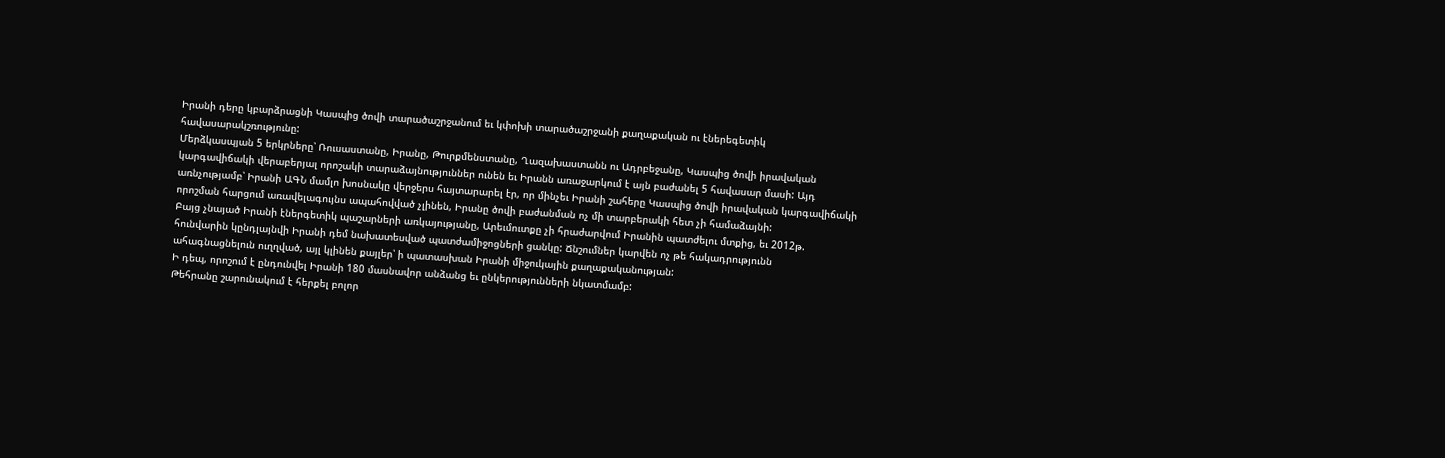Իրանի դերը կբարձրացնի Կասպից ծովի տարածաշրջանում եւ կփոխի տարածաշրջանի քաղաքական ու էներեգետիկ հավասարակշռությունը:
Մերձկասպյան 5 երկրները՝ Ռուսաստանը, Իրանը, Թուրքմենստանը, Ղազախաստանն ու Ադրբեջանը, Կասպից ծովի իրավական կարգավիճակի վերաբերյալ որոշակի տարաձայնություններ ունեն եւ Իրանն առաջարկում է այն բաժանել 5 հավասար մասի: Այդ առնչությամբ՝ Իրանի ԱԳՆ մամլո խոսնակը վերջերս հայտարարել էր, որ մինչեւ Իրանի շահերը Կասպից ծովի իրավական կարգավիճակի որոշման հարցում առավելագույնս ապահովված չլինեն, Իրանը ծովի բաժանման ոչ մի տարբերակի հետ չի համաձայնի:
Բայց չնայած Իրանի էներգետիկ պաշարների առկայությանը, Արեւմուտքը չի հրաժարվում Իրանին պատժելու մտքից, եւ 2012թ. հունվարին կընդլայնվի Իրանի դեմ նախատեսված պատժամիջոցների ցանկը: Ճնշումներ կարվեն ոչ թե հակադրությունն ահագնացնելուն ուղղված, այլ կլինեն քայլեր՝ ի պատասխան Իրանի միջուկային քաղաքականության:
Ի դեպ, որոշում է ընդունվել Իրանի 180 մասնավոր անձանց եւ ընկերությունների նկատմամբ:
Թեհրանը շարունակում է հերքել բոլոր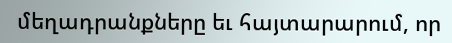մեղադրանքները եւ հայտարարում, որ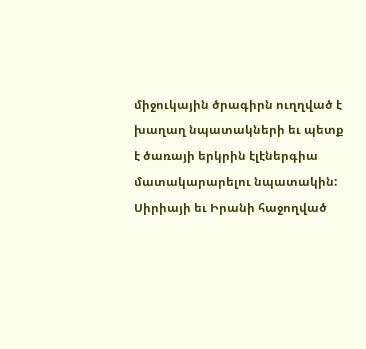միջուկային ծրագիրն ուղղված է խաղաղ նպատակների եւ պետք է ծառայի երկրին էլէներգիա մատակարարելու նպատակին:
Սիրիայի եւ Իրանի հաջողված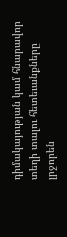դիմակայության կամ հնարավոր տեղի տալու հետեւանքները լրջորեն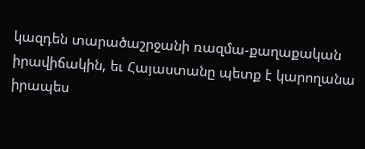կազդեն տարածաշրջանի ռազմա-քաղաքական իրավիճակին, եւ Հայաստանը պետք է կարողանա իրապես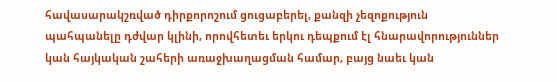հավասարակշռված դիրքորոշում ցուցաբերել, քանզի չեզոքություն պահպանելը դժվար կլինի, որովհետեւ երկու դեպքում էլ հնարավորություններ կան հայկական շահերի առաջխաղացման համար, բայց նաեւ կան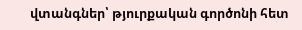վտանգներ՝ թյուրքական գործոնի հետ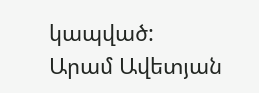կապված:
Արամ Ավետյան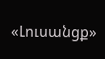«Լուսանցք»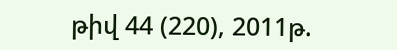թիվ 44 (220), 2011թ.